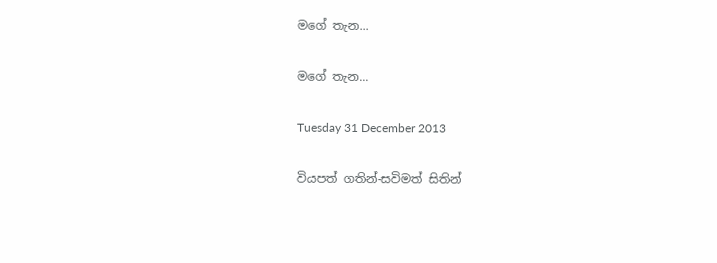මගේ තැන...

මගේ තැන...

Tuesday 31 December 2013

වියපත් ගතින්-සවිමත් සිතින්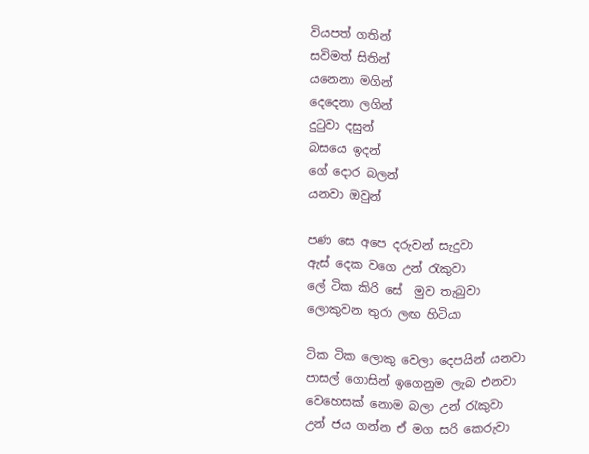වියපත් ගතින්
සවිමත් සිතින්
යනෙනා මගින්
දෙදෙනා ලගින්
දු‍ටුවා දසුන්
බසයෙ ඉදන්
ගේ දොර බලන්
යනවා ඔවුන්

පණ සෙ අපෙ දරුවන් සැදුවා
ඇස් දෙක වගෙ උන් ‍රැකුවා
ලේ ටික කිරි සේ  මුව තැබුවා
ලොකුවන තුරා ලඟ හිටියා

ටික ටික ලොකු වෙලා දෙපයින් යනවා
පාසල් ගොසින් ඉගෙනුම ලැබ එනවා
වෙහෙසක් නොම බලා උන් ‍රැකුවා
උන් ජය ගන්න ඒ මග සරි කෙරුවා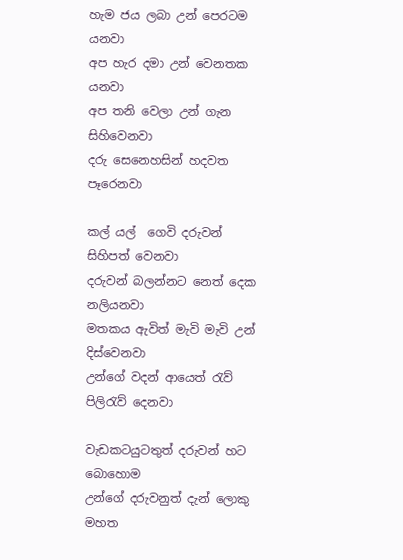හැම ජය ලබා උන් පෙරටම යනවා
අප හැර දමා උන් වෙනතක යනවා
අප තනි වෙලා උන් ගැන සිහිවෙනවා
දරු සෙනෙහසින් හදවත පෑරෙනවා

කල් යල්  ගෙවි දරුවන් සිහිපත් වෙනවා
දරුවන් බලන්නට නෙත් දෙක නලියනවා
මතකය ඇවිත් මැවි මැවි උන් දිස්වෙනවා
උන්ගේ වදන් ආයෙත් ‍රැව් පිලි‍රැව් දෙනවා

වැඩකටයුටතුත් දරුවන් හට බොහොම
උන්ගේ දරුවනුත් දැන් ලොකු මහත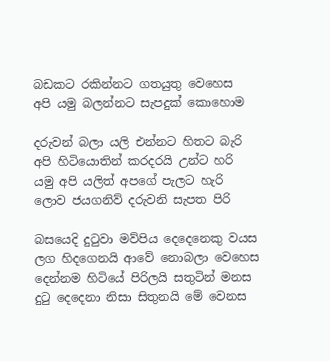බඩකට රකින්නට ගතයුතු වෙහෙස
අපි යමු බලන්නට සැපදුක් කොහොම

දරුවන් බලා යලි එන්නට හිතට බැරි
අපි හිටියොතින් කරදරයි උන්ට හරි
යමු අපි යලිත් අපගේ පැලට හැරි
ලොව ජයගනිව් දරුවනි සැපත පිරි

බසයෙදි දු‍ටුවා මව්පිය දෙදෙනෙකු වයස
ලග හිදගෙනයි ආවේ නොබලා වෙහෙස
දෙන්නම හිටියේ පිරිලයි සතුටින් මනස
දු‍ටු දෙදෙනා නිසා සිතුනයි මේ වෙනස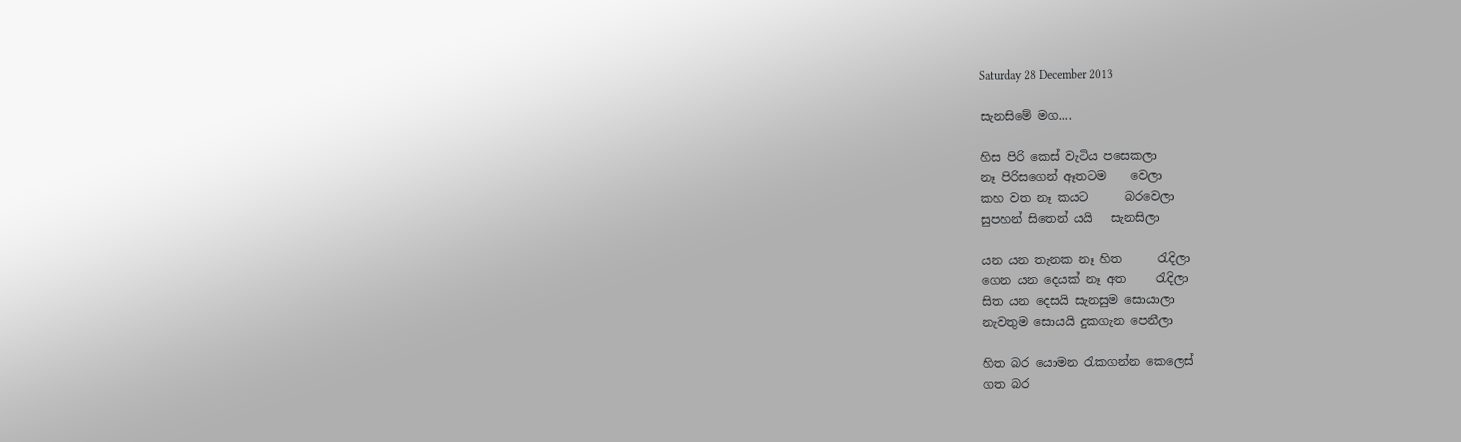Saturday 28 December 2013

සැනසිමේ මග....

හිස පිරි කෙස් වැටිය පසෙකලා
නෑ පිරිසගෙන් ඈතටම    වෙලා
කහ වත නෑ කයට      බරවෙලා
සුපහන් සිතෙන් යයි   සැනසිලා

යන යන තැනක නෑ හිත ‍     රැදිලා
ගෙන යන දෙයක් නෑ අත     ‍රැදිලා
සිත යන දෙසයි සැනසුම සොයාලා
නැවතුම සොයයි දුකගැන පෙනීලා

හිත බර යොමන ‍රැකගන්න කෙලෙස්
ගත බර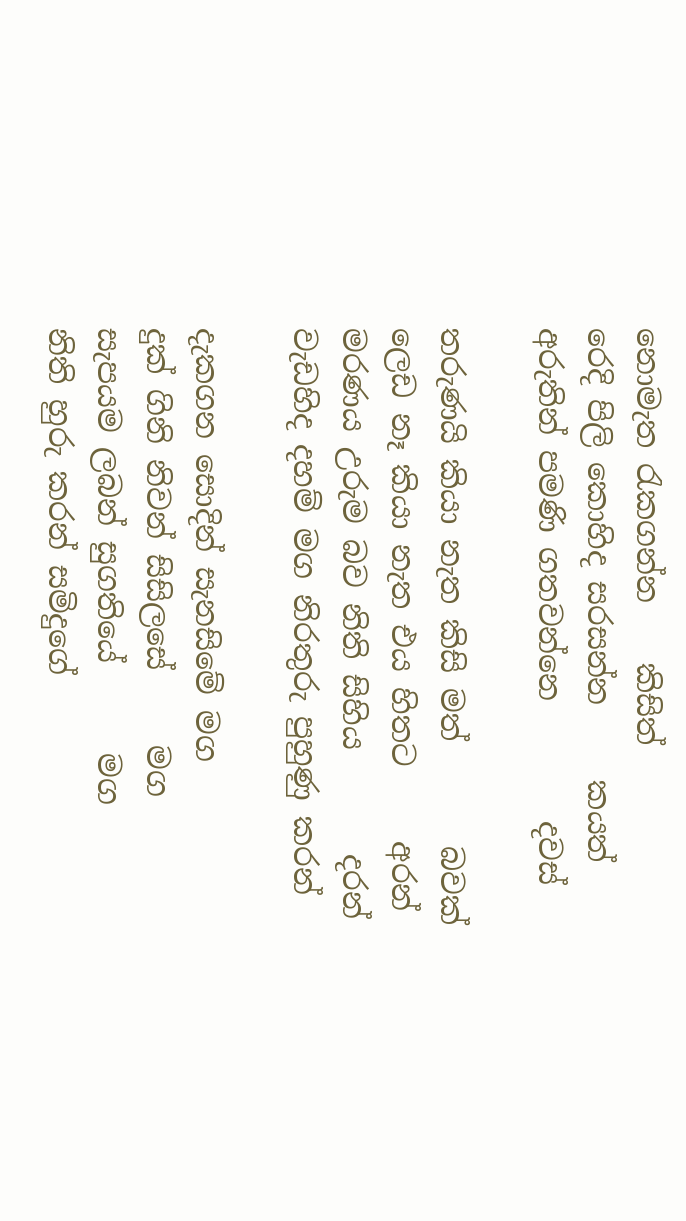නොමැත ‍රැකගන්න    කිසිත්
රෙදි පිලි කොහිද සරසන්න     කයත්
අරුතින් පමණි ගතවන්නෙ        දවස්

තරුණයි කියා නැත කිසි මත්       බවක්
ලෙඩ නෑ කියා නැත එය හිතට     අරන්
මරණය උරුම බව නිති සිහිය       දරන්
වැඩහිද දහම් මග නිරතුරු පුහුණු කරන්

දැකගන සොදින් සැනසිමේ මග
දුක් ගිනි නිවන් සිසිලසේ     මග
සැපයම ලබන් සුගතියේ      මග
නිති හුරු කරන් සමිදුගේ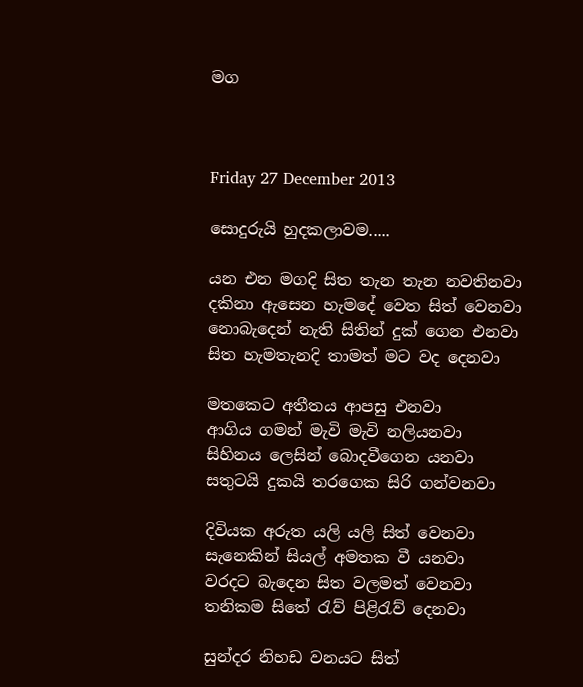මග



Friday 27 December 2013

සොදුරුයි හුදකලාවම.....

යන එන මගදි සිත තැන තැන නවතිනවා
දකිනා ඇසෙන හැමදේ වෙත සිත් වෙනවා
නොබැදෙන් නැති සිතින් දුක් ගෙන එනවා
සිත හැමතැනදි තාමත් මට වද දෙනවා

මතකෙට අතීතය ආපසු එනවා
ආගිය ගමන් මැවි මැවි නලියනවා
සිහිනය ලෙසින් බොදවීගෙන යනවා
සතුටයි දුකයි තරගෙක සිරි ගන්වනවා

දිවියක අරුත යලි යලි සිත් වෙනවා
සැනෙකින් සියල් අමතක වී යනවා
වරදට බැදෙන සිත වලමත් වෙනවා
තනිකම සිතේ ‍රැව් පිළි‍රැව් දෙනවා

සුන්දර නිහඩ වනයට සිත්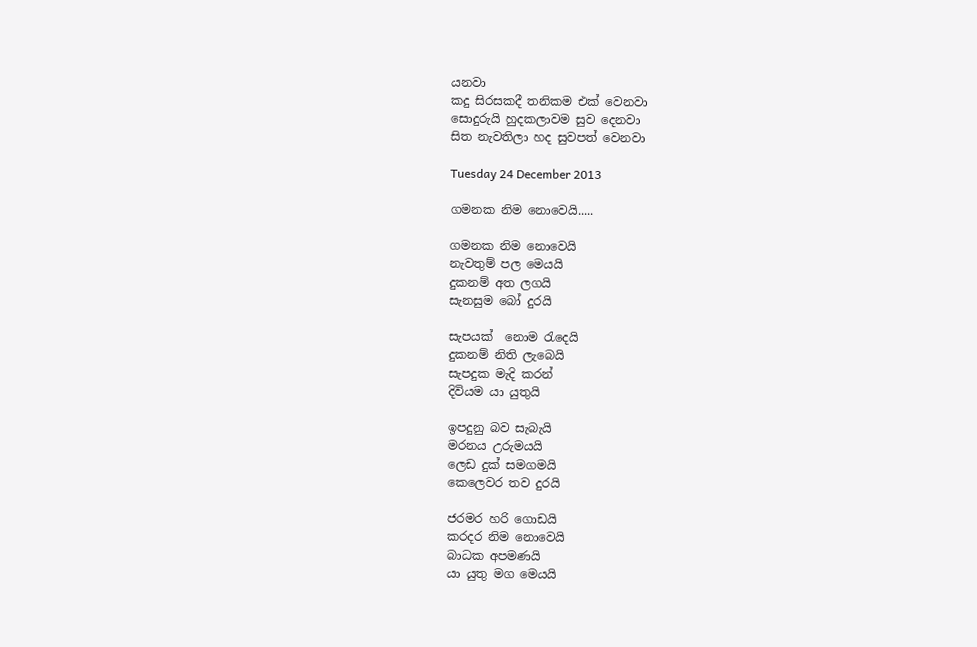යනවා
කදු සිරසකදී තනිකම එක් වෙනවා
සොදුරුයි හුදකලාවම සුව දෙනවා
සිත නැවතිලා හද සුවපත් වෙනවා

Tuesday 24 December 2013

ගමනක නිම නොවෙයි.....

ගමනක නිම නොවෙයි
නැවතුම් පල මෙයයි
දුකනම් අත ලගයි
සැනසුම බෝ දුරයි

සැපයක්  නොම ‍රැදෙයි
දුකනම් නිති ලැබෙයි
සැපදුක මැදි කරන්
දිවියම යා යුතුයි

ඉපදුනු බව සැබැයි
මරනය උරුමයයි
ලෙඩ දුක් සමගමයි
කෙලෙවර තව දුරයි

ජරමර හරි ගොඩයි
කරදර නිම නොවෙයි
බාධක අපමණයි
යා යුතු මග මෙයයි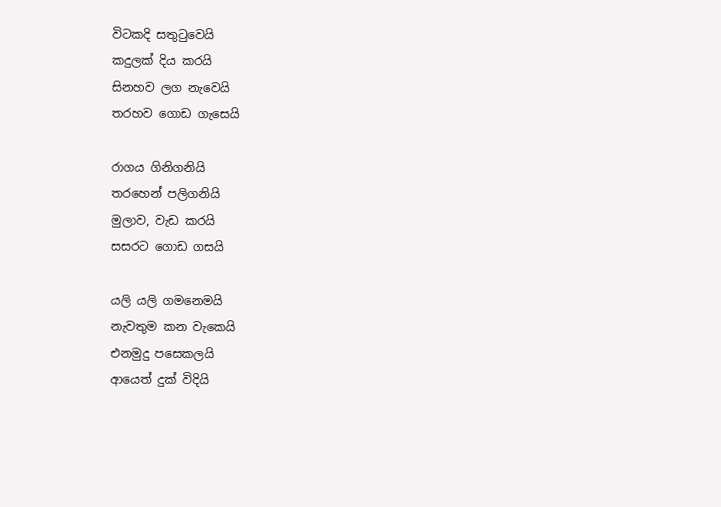විටකදි සතු‍ටුවෙයි
කදුලක් දිය කරයි
සිනහව ලග නැවෙයි
තරහව ගොඩ ගැසෙයි

රාගය ගිනිගනියි
තරහෙන් පලිගනියි
මුලාව, වැඩ කරයි
සසරට ගොඩ ගසයි

යලි යලි ගමනෙමයි
නැවතුම කන වැකෙයි
එනමුදු පසෙකලයි
ආයෙත් දුක් විදියි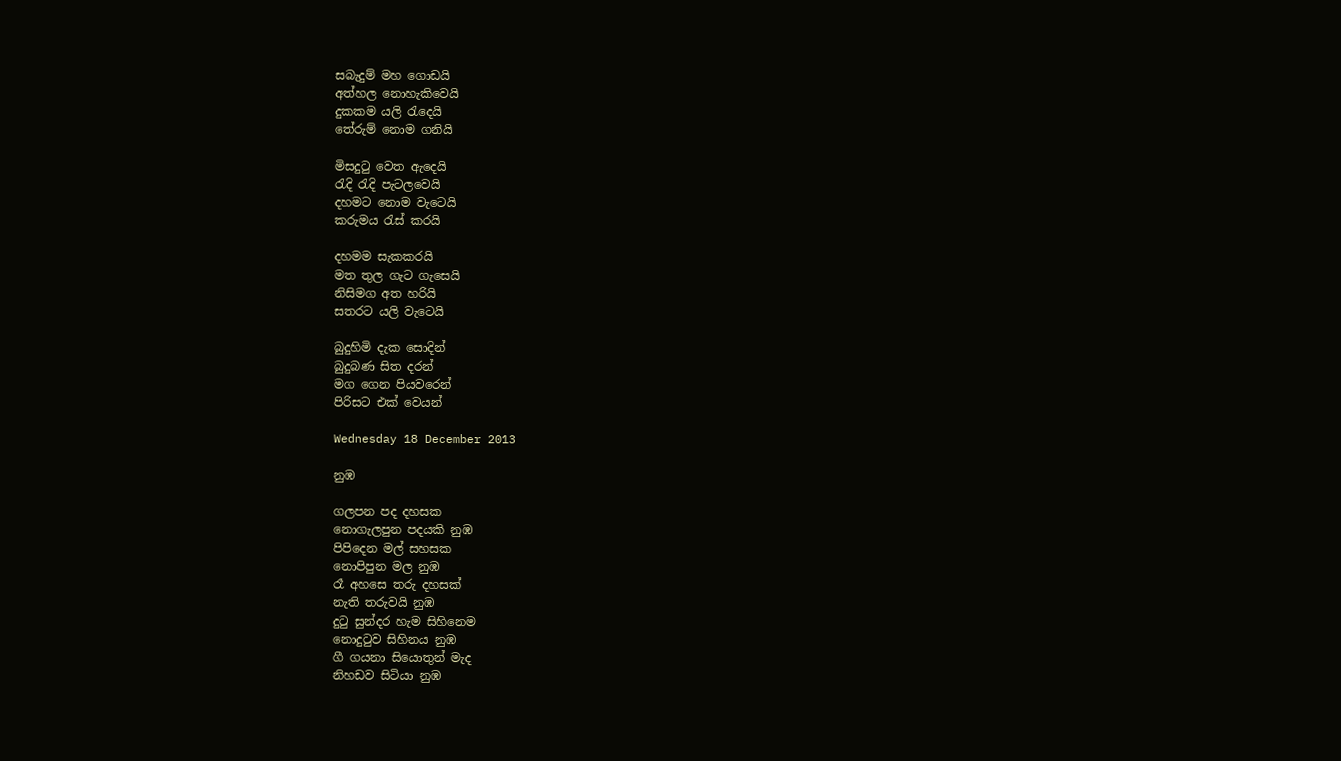සබැදුම් මහ ගොඩයි
අත්හල නොහැකිවෙයි
දුකකම යලි ‍රැදෙයි
තේරුම් නොම ගනියි

මිසදු‍ටු වෙත ඇදෙයි
රැදි ‍රැදි පැටලවෙයි
දහමට නොම වැටෙයි
කරුමය ‍රැස් කරයි

දහමම සැකකරයි
මත තුල ගැට ගැසෙයි
නිසිමග අත හරියි
සතරට යලි වැටෙයි

බුදුහිමි දැක සොදින්
බුදුබණ සිත දරන්
මග ගෙන පියවරෙන්
පිරිසට එක් වෙයන්

Wednesday 18 December 2013

නුඹ

ගලපන පද දහසක
නොගැලපුන පදයකි නුඹ
පිපිදෙන මල් සහසක
නොපිපුන මල නුඹ
රෑ අහසෙ තරු දහසක්
නැති තරුවයි නුඹ
දු‍ටු සුන්දර හැම සිහිනෙම
නොදු‍ටුව සිහිනය නුඹ
ගී ගයනා සියොතුන් මැද
නිහඩව සිටියා නුඹ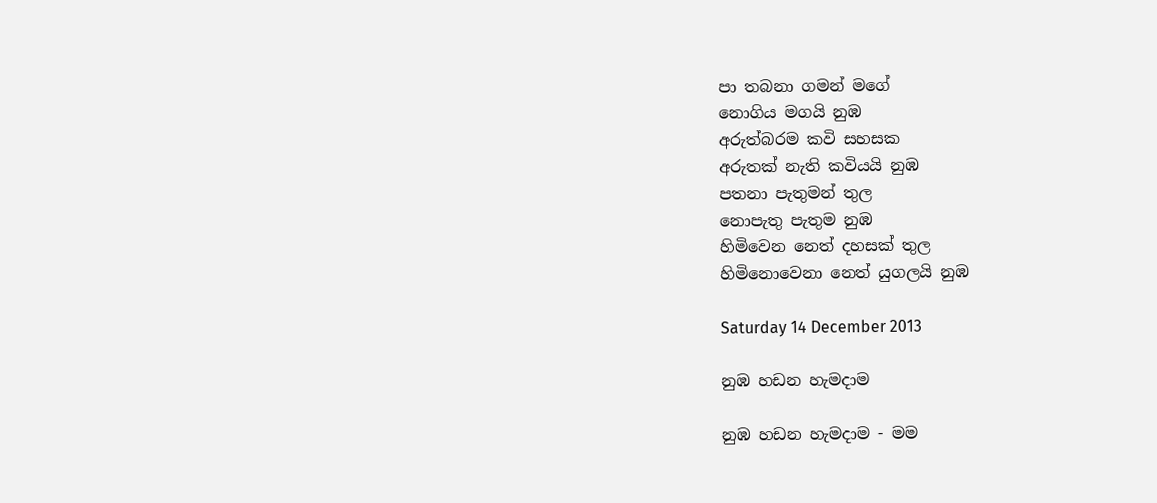පා තබනා ගමන් මගේ
නොගිය මගයි නුඹ
අරුත්බරම කවි සහසක
අරුතක් නැති කවියයි නුඹ
පතනා පැතුමන් තුල
නොපැතු පැතුම නුඹ
හිමිවෙන නෙත් දහසක් තුල
හිමිනොවෙනා නෙත් යුගලයි නුඹ

Saturday 14 December 2013

නුඹ හඩන හැමදාම

නුඹ හඩන හැමදාම - මම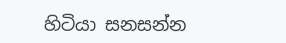හිටියා සනසන්න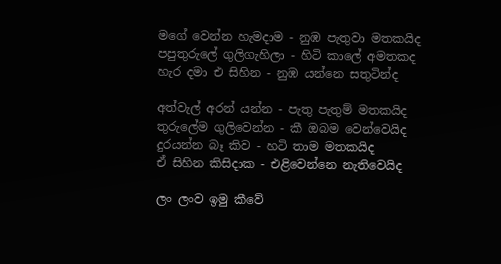මගේ වෙන්න හැමදාම - නුඹ පැතුවා මතකයිද
පපුතුරුලේ ගුලිගැහිලා - හිටි කාලේ අමතකද
හැර දමා එ සිහින - නුඹ යන්නෙ සතුටින්ද

අත්වැල් අරන් යන්න - පැතු පැතුම් මතකයිද
තුරුලේම ගුලිවෙන්න - කී ඔබම වෙන්වෙයිද
දුරයන්න බෑ කිව - හටි තාම මතකයිද
ඒ සිහින කිසිදාක - එළිවෙන්නෙ නැතිවෙයිද

ලං ලංව ඉමු කීවේ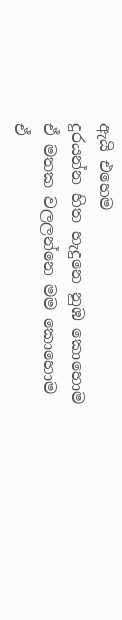ඇයි එහෙම
දුරයන්න හිත හැදුනෙ නුඹ කොහොම
ඒ මතක වලලන්නෙ මම කොහොම
ඒ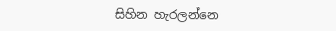සිහින හැරලන්නෙ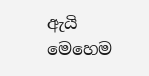ඇයි මෙහෙම